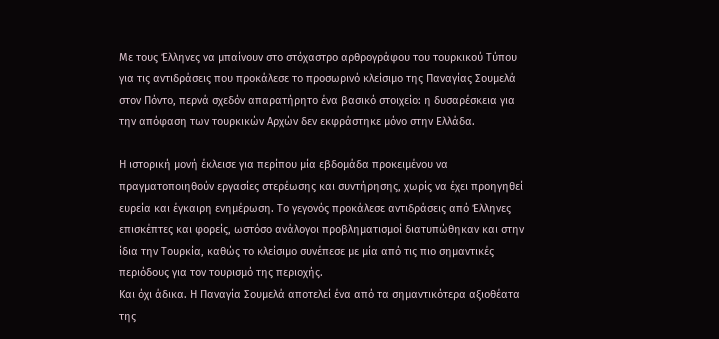Με τους Έλληνες να μπαίνουν στο στόχαστρο αρθρογράφου του τουρκικού Τύπου για τις αντιδράσεις που προκάλεσε το προσωρινό κλείσιμο της Παναγίας Σουμελά στον Πόντο, περνά σχεδόν απαρατήρητο ένα βασικό στοιχείο: η δυσαρέσκεια για την απόφαση των τουρκικών Aρχών δεν εκφράστηκε μόνο στην Ελλάδα.

Η ιστορική μονή έκλεισε για περίπου μία εβδομάδα προκειμένου να πραγματοποιηθούν εργασίες στερέωσης και συντήρησης, χωρίς να έχει προηγηθεί ευρεία και έγκαιρη ενημέρωση. Το γεγονός προκάλεσε αντιδράσεις από Έλληνες επισκέπτες και φορείς, ωστόσο ανάλογοι προβληματισμοί διατυπώθηκαν και στην ίδια την Τουρκία, καθώς το κλείσιμο συνέπεσε με μία από τις πιο σημαντικές περιόδους για τον τουρισμό της περιοχής.
Και όχι άδικα. Η Παναγία Σουμελά αποτελεί ένα από τα σημαντικότερα αξιοθέατα της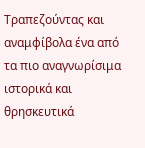Τραπεζούντας και αναμφίβολα ένα από τα πιο αναγνωρίσιμα ιστορικά και θρησκευτικά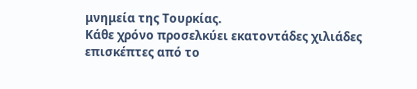μνημεία της Τουρκίας.
Κάθε χρόνο προσελκύει εκατοντάδες χιλιάδες επισκέπτες από το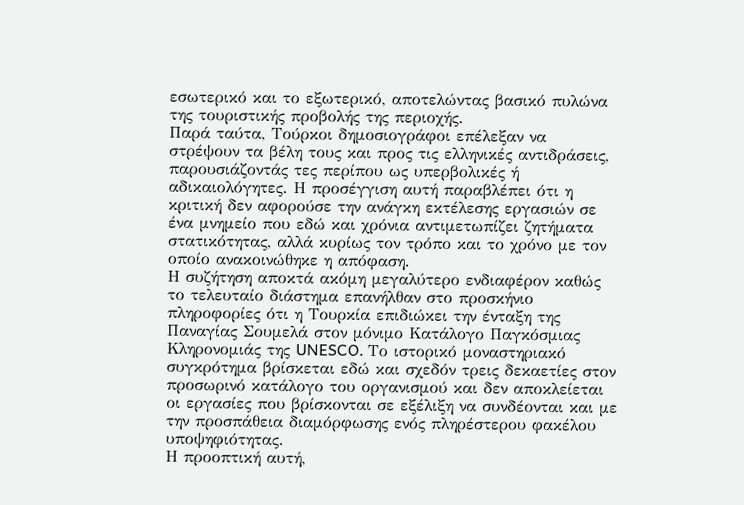εσωτερικό και το εξωτερικό, αποτελώντας βασικό πυλώνα της τουριστικής προβολής της περιοχής.
Παρά ταύτα, Τούρκοι δημοσιογράφοι επέλεξαν να στρέψουν τα βέλη τους και προς τις ελληνικές αντιδράσεις, παρουσιάζοντάς τες περίπου ως υπερβολικές ή αδικαιολόγητες. Η προσέγγιση αυτή παραβλέπει ότι η κριτική δεν αφορούσε την ανάγκη εκτέλεσης εργασιών σε ένα μνημείο που εδώ και χρόνια αντιμετωπίζει ζητήματα στατικότητας, αλλά κυρίως τον τρόπο και το χρόνο με τον οποίο ανακοινώθηκε η απόφαση.
Η συζήτηση αποκτά ακόμη μεγαλύτερο ενδιαφέρον καθώς το τελευταίο διάστημα επανήλθαν στο προσκήνιο πληροφορίες ότι η Τουρκία επιδιώκει την ένταξη της Παναγίας Σουμελά στον μόνιμο Κατάλογο Παγκόσμιας Κληρονομιάς της UNESCO. Το ιστορικό μοναστηριακό συγκρότημα βρίσκεται εδώ και σχεδόν τρεις δεκαετίες στον προσωρινό κατάλογο του οργανισμού και δεν αποκλείεται οι εργασίες που βρίσκονται σε εξέλιξη να συνδέονται και με την προσπάθεια διαμόρφωσης ενός πληρέστερου φακέλου υποψηφιότητας.
Η προοπτική αυτή,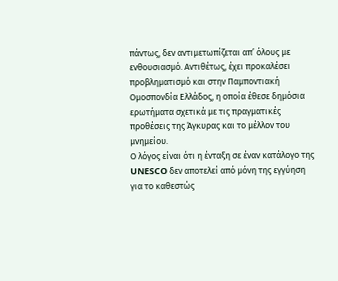πάντως, δεν αντιμετωπίζεται απ’ όλους με ενθουσιασμό. Αντιθέτως, έχει προκαλέσει προβληματισμό και στην Παμποντιακή Ομοσπονδία Ελλάδος, η οποία έθεσε δημόσια ερωτήματα σχετικά με τις πραγματικές προθέσεις της Άγκυρας και το μέλλον του μνημείου.
Ο λόγος είναι ότι η ένταξη σε έναν κατάλογο της UNESCO δεν αποτελεί από μόνη της εγγύηση για το καθεστώς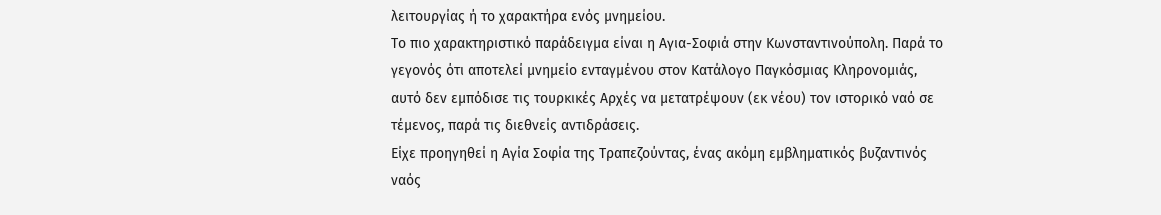λειτουργίας ή το χαρακτήρα ενός μνημείου.
Το πιο χαρακτηριστικό παράδειγμα είναι η Αγια-Σοφιά στην Κωνσταντινούπολη. Παρά το γεγονός ότι αποτελεί μνημείο ενταγμένου στον Κατάλογο Παγκόσμιας Κληρονομιάς, αυτό δεν εμπόδισε τις τουρκικές Αρχές να μετατρέψουν (εκ νέου) τον ιστορικό ναό σε τέμενος, παρά τις διεθνείς αντιδράσεις.
Είχε προηγηθεί η Αγία Σοφία της Τραπεζούντας, ένας ακόμη εμβληματικός βυζαντινός ναός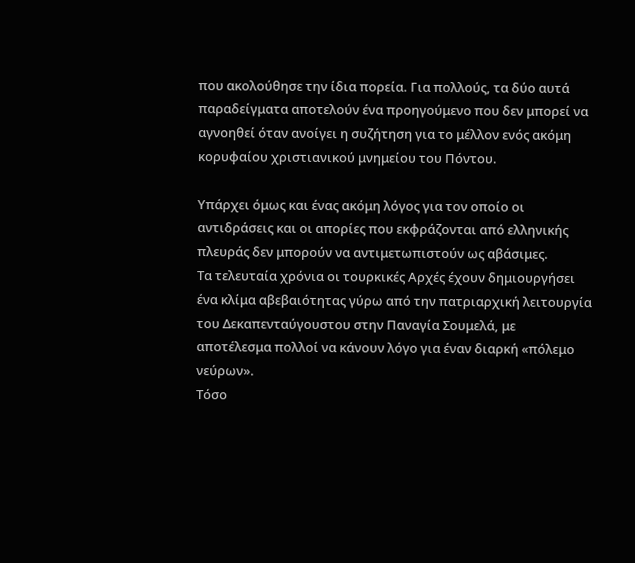που ακολούθησε την ίδια πορεία. Για πολλούς, τα δύο αυτά παραδείγματα αποτελούν ένα προηγούμενο που δεν μπορεί να αγνοηθεί όταν ανοίγει η συζήτηση για το μέλλον ενός ακόμη κορυφαίου χριστιανικού μνημείου του Πόντου.

Υπάρχει όμως και ένας ακόμη λόγος για τον οποίο οι αντιδράσεις και οι απορίες που εκφράζονται από ελληνικής πλευράς δεν μπορούν να αντιμετωπιστούν ως αβάσιμες.
Τα τελευταία χρόνια οι τουρκικές Αρχές έχουν δημιουργήσει ένα κλίμα αβεβαιότητας γύρω από την πατριαρχική λειτουργία του Δεκαπενταύγουστου στην Παναγία Σουμελά, με αποτέλεσμα πολλοί να κάνουν λόγο για έναν διαρκή «πόλεμο νεύρων».
Τόσο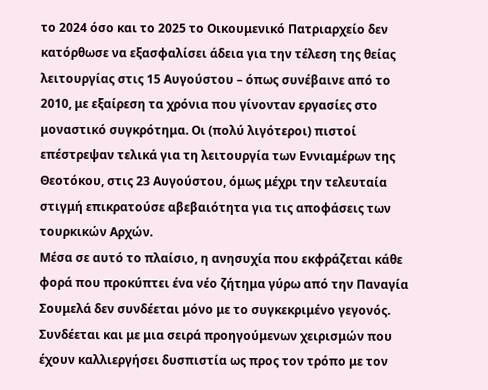το 2024 όσο και το 2025 το Οικουμενικό Πατριαρχείο δεν κατόρθωσε να εξασφαλίσει άδεια για την τέλεση της θείας λειτουργίας στις 15 Αυγούστου – όπως συνέβαινε από το 2010, με εξαίρεση τα χρόνια που γίνονταν εργασίες στο μοναστικό συγκρότημα. Οι (πολύ λιγότεροι) πιστοί επέστρεψαν τελικά για τη λειτουργία των Εννιαμέρων της Θεοτόκου, στις 23 Αυγούστου, όμως μέχρι την τελευταία στιγμή επικρατούσε αβεβαιότητα για τις αποφάσεις των τουρκικών Αρχών.
Μέσα σε αυτό το πλαίσιο, η ανησυχία που εκφράζεται κάθε φορά που προκύπτει ένα νέο ζήτημα γύρω από την Παναγία Σουμελά δεν συνδέεται μόνο με το συγκεκριμένο γεγονός. Συνδέεται και με μια σειρά προηγούμενων χειρισμών που έχουν καλλιεργήσει δυσπιστία ως προς τον τρόπο με τον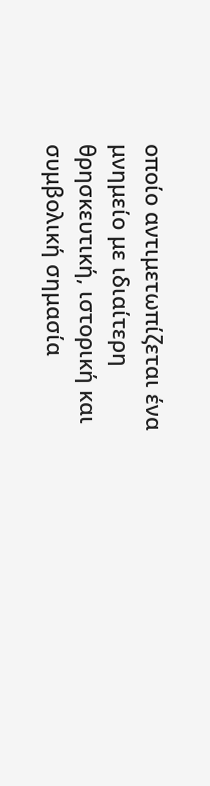οποίο αντιμετωπίζεται ένα μνημείο με ιδιαίτερη θρησκευτική, ιστορική και συμβολική σημασία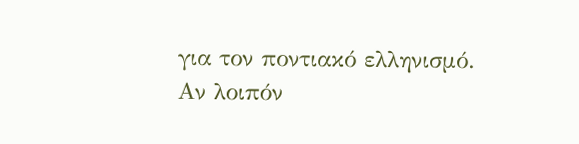για τον ποντιακό ελληνισμό.
Αν λοιπόν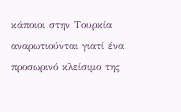κάποιοι στην Τουρκία αναρωτιούνται γιατί ένα προσωρινό κλείσιμο της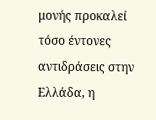μονής προκαλεί τόσο έντονες αντιδράσεις στην Ελλάδα, η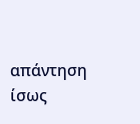απάντηση ίσως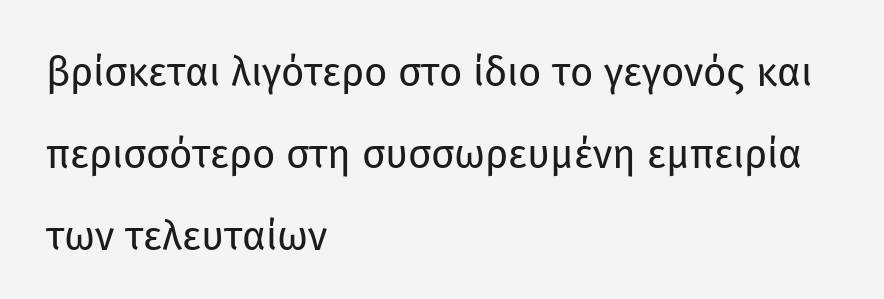βρίσκεται λιγότερο στο ίδιο το γεγονός και περισσότερο στη συσσωρευμένη εμπειρία των τελευταίων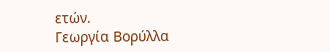ετών.
Γεωργία Βορύλλα